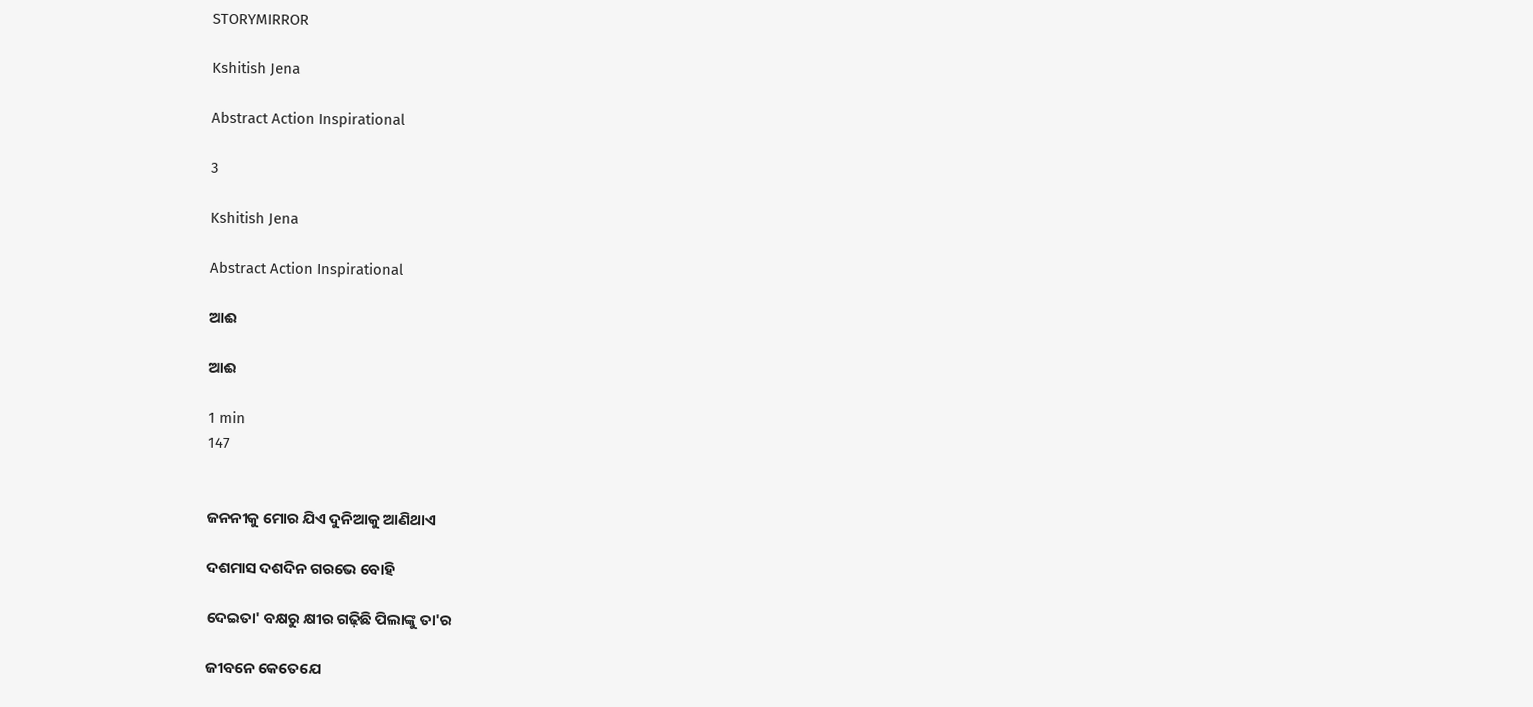STORYMIRROR

Kshitish Jena

Abstract Action Inspirational

3

Kshitish Jena

Abstract Action Inspirational

ଆଈ

ଆଈ

1 min
147


ଜନନୀକୁ ମୋର ଯିଏ ଦୁନିଆକୁ ଆଣିଥାଏ

ଦଶମାସ ଦଶଦିନ ଗରଭେ ବୋହି

ଦେଇତା' ବକ୍ଷରୁ କ୍ଷୀର ଗଢ଼ିଛି ପିଲାଙ୍କୁ ତା'ର

ଜୀବନେ କେତେଯେ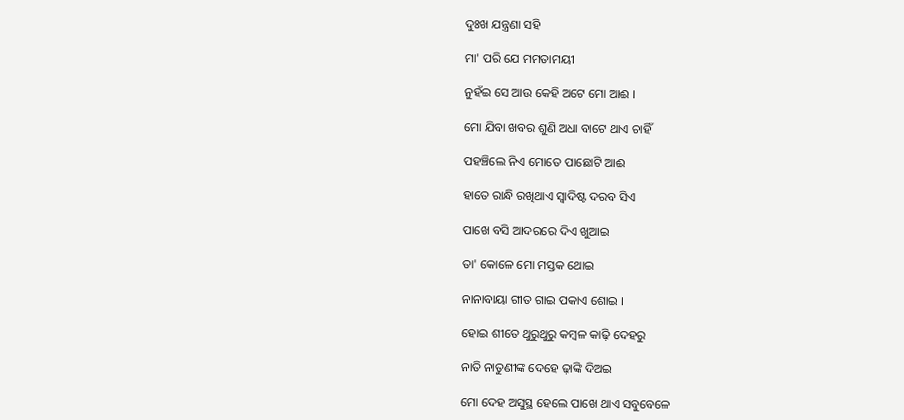ଦୁଃଖ ଯନ୍ତ୍ରଣା ସହି

ମା' ପରି ଯେ ମମତାମୟୀ

ନୁହଁଇ ସେ ଆଉ କେହି ଅଟେ ମୋ ଆଈ ।

ମୋ ଯିବା ଖବର ଶୁଣି ଅଧା ବାଟେ ଥାଏ ଚାହିଁ

ପହଞ୍ଚିଲେ ନିଏ ମୋତେ ପାଛୋଟି ଆଈ

ହାତେ ରାନ୍ଧି ରଖିଥାଏ ସ୍ଵାଦିଷ୍ଟ ଦରବ ସିଏ

ପାଖେ ବସି ଆଦରରେ ଦିଏ ଖୁଆଇ

ତା' କୋଳେ ମୋ ମସ୍ତକ ଥୋଇ

ନାନାବାୟା ଗୀତ ଗାଇ ପକାଏ ଶୋଇ ।

ହୋଇ ଶୀତେ ଥୁରୁଥୁରୁ କମ୍ବଳ କାଢ଼ି ଦେହରୁ

ନାତି ନାତୁଣୀଙ୍କ ଦେହେ ଢ଼ାଙ୍କି ଦିଅଇ

ମୋ ଦେହ ଅସୁସ୍ଥ ହେଲେ ପାଖେ ଥାଏ ସବୁବେଳେ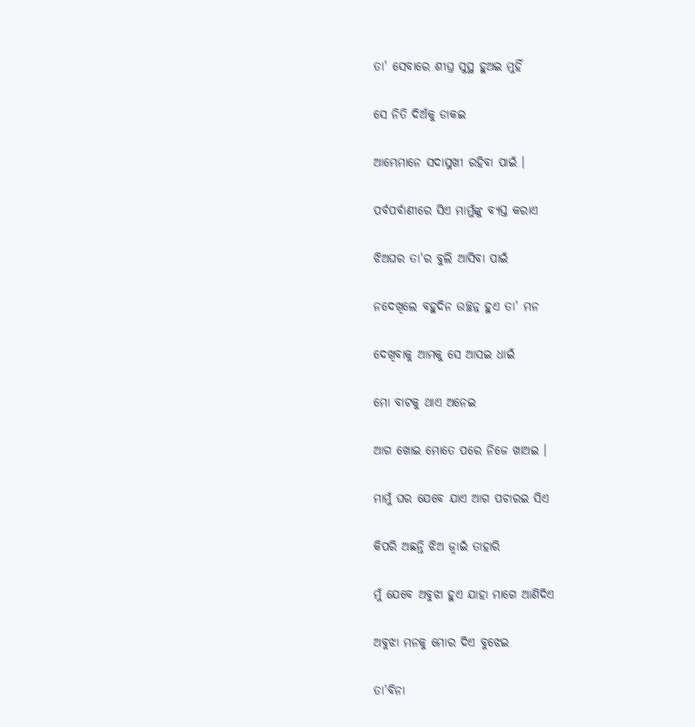ତା' ସେବାରେ ଶୀଘ୍ର ସୁସ୍ଥ ହୁଅଇ ମୁହିଁ

ସେ ନିତି ଦିଅଁକୁ ଡାକଇ

ଆମ୍ଭେମାନେ ସଦାସୁଖୀ ରହିବା ପାଇଁ ।

ପର୍ବପର୍ବାଣୀରେ ସିଏ ମାମୁଁଙ୍କୁ ବ୍ୟସ୍ତ କରାଏ

ଝିଅଘର ତା'ର ବୁଲି ଆସିବା ପାଇଁ

ନଦେଖିଲେ ବହୁଦିନ ଉଚ୍ଛନ୍ନ ହୁଏ ତା' ମନ

ଦେଖିବାକୁ ଆମକୁ ସେ ଆସଇ ଧାଇଁ

ମୋ ବାଟକୁ ଥାଏ ଅନେଇ

ଆଗ ଖୋଇ ମୋତେ ପରେ ନିଜେ ଖାଅଇ ।

ମାମୁଁ ଘର ଯେବେ ଯାଏ ଆଗ ପଚାରଇ ସିଏ

କିପରି ଅଛନ୍ତି ଝିଅ ଜ୍ଵାଇଁ ତାହାରି

ମୁଁ ଯେବେ ଅବୁଝା ହୁଏ ଯାହା ମାଗେ ଆଣିଦିଏ

ଅବୁଝା ମନକୁ ମୋର ଦିଏ ବୁଝେଇ

ତା'ବିନା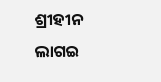ଶ୍ରୀହୀନ ଲାଗଇ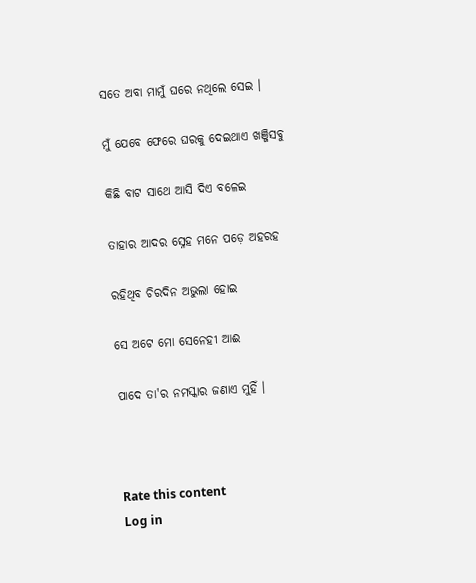ସତେ ଅବା ମାମୁଁ ଘରେ ନଥିଲେ ସେଇ ।

ମୁଁ ଯେବେ ଫେରେ ଘରକୁ ଦେଇଥାଏ ଖଞ୍ଜିସବୁ

କିଛି ବାଟ ସାଥେ ଆସି ଦିଏ ବଳେଇ

ତାହାର ଆଦର ସ୍ନେହ ମନେ ପଡ଼େ ଅହରହ

ରହିଥିବ ଚିରଦିନ ଅଭୁଲା ହୋଇ

ସେ ଅଟେ ମୋ ସେନେହୀ ଆଈ

ପାଦେ ତା'ର ନମସ୍କାର ଜଣାଏ ମୁହିଁ ।



Rate this content
Log in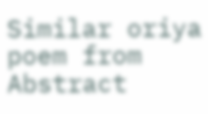Similar oriya poem from Abstract